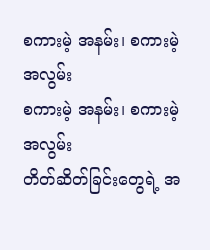စကားမဲ့ အနမ်း၊ စကားမဲ့ အလွမ်း
စကားမဲ့ အနမ်း၊ စကားမဲ့ အလွမ်း
တိတ်ဆိတ်ခြင်းတွေရဲ့ အ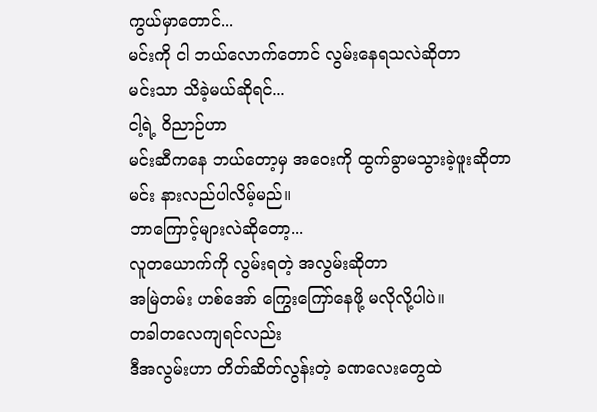ကွယ်မှာတောင်...
မင်းကို ငါ ဘယ်လောက်တောင် လွမ်းနေရသလဲဆိုတာ
မင်းသာ သိခဲ့မယ်ဆိုရင်...
ငါ့ရဲ့ ဝိညာဉ်ဟာ
မင်းဆီကနေ ဘယ်တော့မှ အဝေးကို ထွက်ခွာမသွားခဲ့ဖူးဆိုတာ
မင်း နားလည်ပါလိမ့်မည်။
ဘာကြောင့်များလဲဆိုတော့...
လူတယောက်ကို လွမ်းရတဲ့ အလွမ်းဆိုတာ
အမြဲတမ်း ဟစ်အော် ကြွေးကြော်နေဖို့ မလိုလို့ပါပဲ။
တခါတလေကျရင်လည်း
ဒီအလွမ်းဟာ တိတ်ဆိတ်လွန်းတဲ့ ခဏလေးတွေထဲ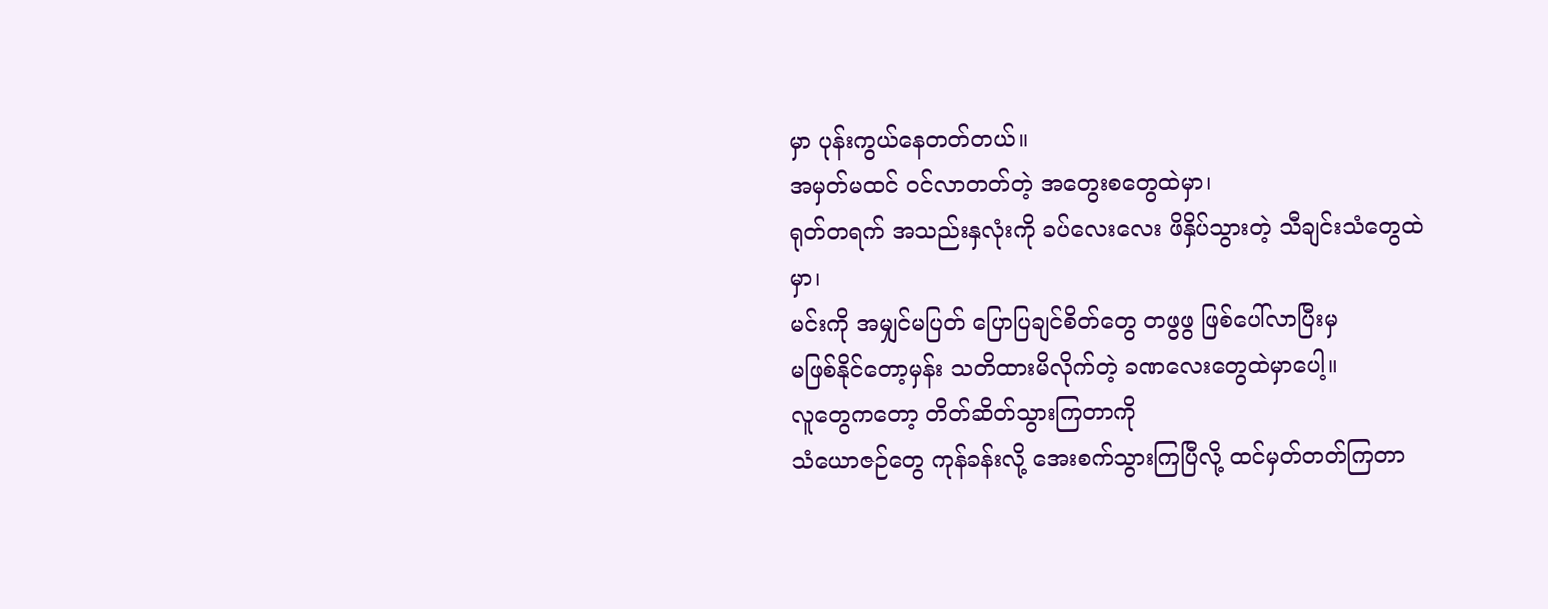မှာ ပုန်းကွယ်နေတတ်တယ်။
အမှတ်မထင် ဝင်လာတတ်တဲ့ အတွေးစတွေထဲမှာ၊
ရုတ်တရက် အသည်းနှလုံးကို ခပ်လေးလေး ဖိနှိပ်သွားတဲ့ သီချင်းသံတွေထဲမှာ၊
မင်းကို အမျှင်မပြတ် ပြောပြချင်စိတ်တွေ တဖွဖွ ဖြစ်ပေါ်လာပြီးမှ
မဖြစ်နိုင်တော့မှန်း သတိထားမိလိုက်တဲ့ ခဏလေးတွေထဲမှာပေါ့။
လူတွေကတော့ တိတ်ဆိတ်သွားကြတာကို
သံယောဇဉ်တွေ ကုန်ခန်းလို့ အေးစက်သွားကြပြီလို့ ထင်မှတ်တတ်ကြတာ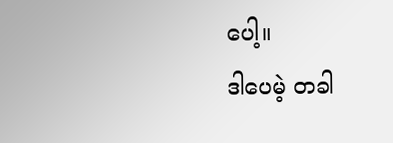ပေါ့။
ဒါပေမဲ့ တခါ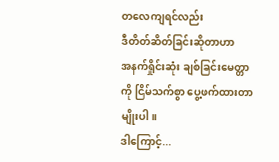တလေကျရင်လည်း
ဒီတိတ်ဆိတ်ခြင်းဆိုတာဟာ
အနက်ရှိုင်းဆုံး ချစ်ခြင်းမေတ္တာကို ငြိမ်သက်စွာ ပွေ့ဖက်ထားတာမျိုးပါ။
ဒါကြောင့်...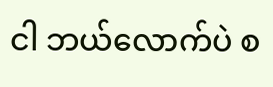ငါ ဘယ်လောက်ပဲ စ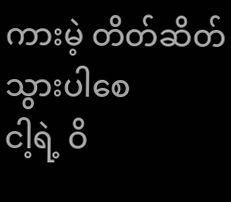ကားမဲ့ တိတ်ဆိတ်သွားပါစေ
ငါ့ရဲ့ ဝိ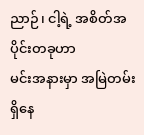ညာဉ်၊ ငါ့ရဲ့ အစိတ်အပိုင်းတခုဟာ
မင်းအနားမှာ အမြဲတမ်း ရှိနေ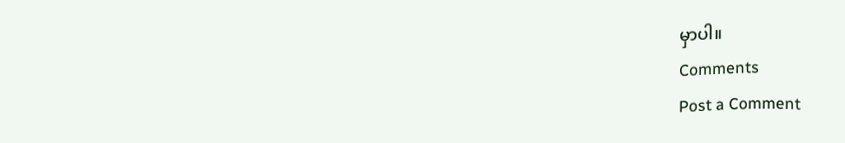မှာပါ။
Comments
Post a Comment